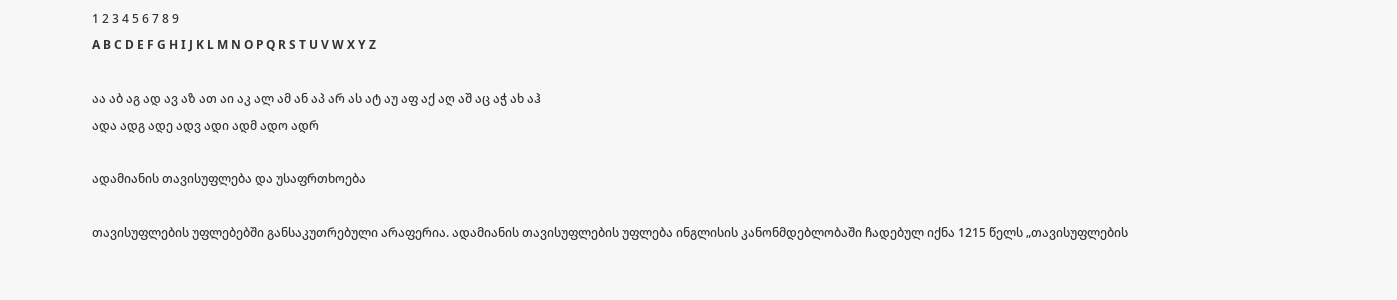1 2 3 4 5 6 7 8 9
A B C D E F G H I J K L M N O P Q R S T U V W X Y Z

აა აბ აგ ად ავ აზ ათ აი აკ ალ ამ ან აპ არ ას ატ აუ აფ აქ აღ აშ აც აჭ ახ აჰ
ადა ადგ ადე ადვ ადი ადმ ადო ადრ

ადამიანის თავისუფლება და უსაფრთხოება

თავისუფლების უფლებებში განსაკუთრებული არაფერია. ადამიანის თავისუფლების უფლება ინგლისის კანონმდებლობაში ჩადებულ იქნა 1215 წელს „თავისუფლების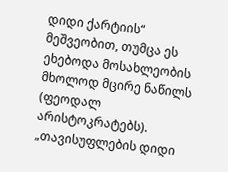დიდი ქარტიის“ მეშვეობით, თუმცა ეს ეხებოდა მოსახლეობის მხოლოდ მცირე ნაწილს (ფეოდალ არისტოკრატებს). „თავისუფლების დიდი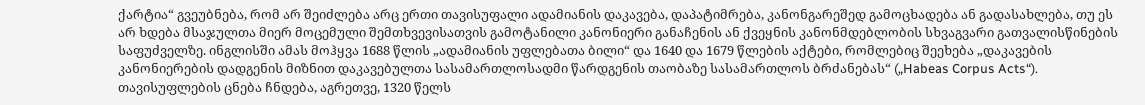ქარტია“ გვეუბნება, რომ არ შეიძლება არც ერთი თავისუფალი ადამიანის დაკავება, დაპატიმრება, კანონგარეშედ გამოცხადება ან გადასახლება, თუ ეს არ ხდება მსაჯულთა მიერ მოცემული შემთხვევისათვის გამოტანილი კანონიერი განაჩენის ან ქვეყნის კანონმდებლობის სხვაგვარი გათვალისწინების საფუძველზე. ინგლისში ამას მოჰყვა 1688 წლის „ადამიანის უფლებათა ბილი“ და 1640 და 1679 წლების აქტები, რომლებიც შეეხება „დაკავების კანონიერების დადგენის მიზნით დაკავებულთა სასამართლოსადმი წარდგენის თაობაზე სასამართლოს ბრძანებას“ („Habeas Corpus Acts“). თავისუფლების ცნება ჩნდება, აგრეთვე, 1320 წელს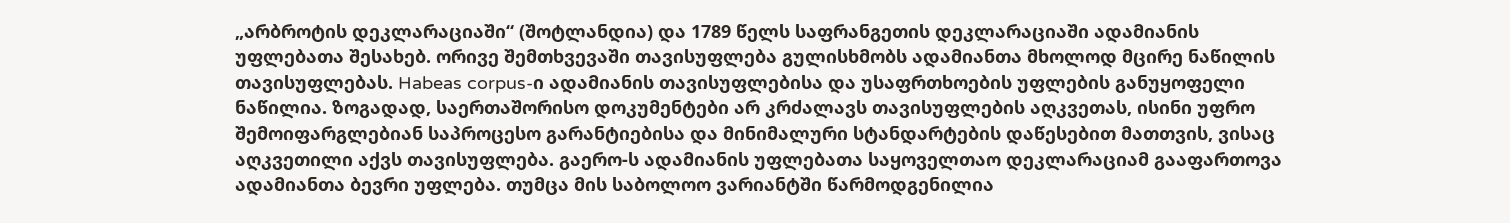„არბროტის დეკლარაციაში“ (შოტლანდია) და 1789 წელს საფრანგეთის დეკლარაციაში ადამიანის უფლებათა შესახებ. ორივე შემთხვევაში თავისუფლება გულისხმობს ადამიანთა მხოლოდ მცირე ნაწილის თავისუფლებას. Habeas corpus-ი ადამიანის თავისუფლებისა და უსაფრთხოების უფლების განუყოფელი ნაწილია. ზოგადად, საერთაშორისო დოკუმენტები არ კრძალავს თავისუფლების აღკვეთას, ისინი უფრო შემოიფარგლებიან საპროცესო გარანტიებისა და მინიმალური სტანდარტების დაწესებით მათთვის, ვისაც აღკვეთილი აქვს თავისუფლება. გაერო-ს ადამიანის უფლებათა საყოველთაო დეკლარაციამ გააფართოვა ადამიანთა ბევრი უფლება. თუმცა მის საბოლოო ვარიანტში წარმოდგენილია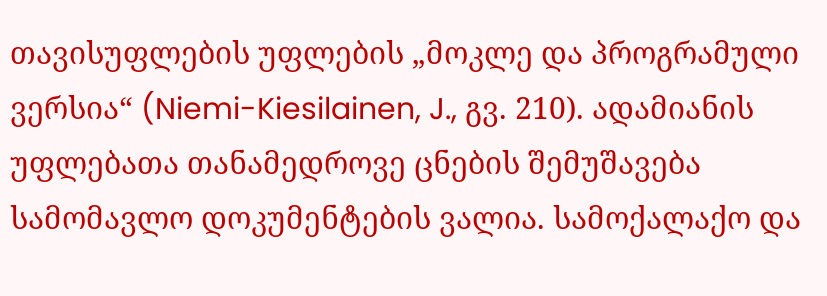თავისუფლების უფლების „მოკლე და პროგრამული ვერსია“ (Niemi-Kiesilainen, J., გვ. 210). ადამიანის უფლებათა თანამედროვე ცნების შემუშავება სამომავლო დოკუმენტების ვალია. სამოქალაქო და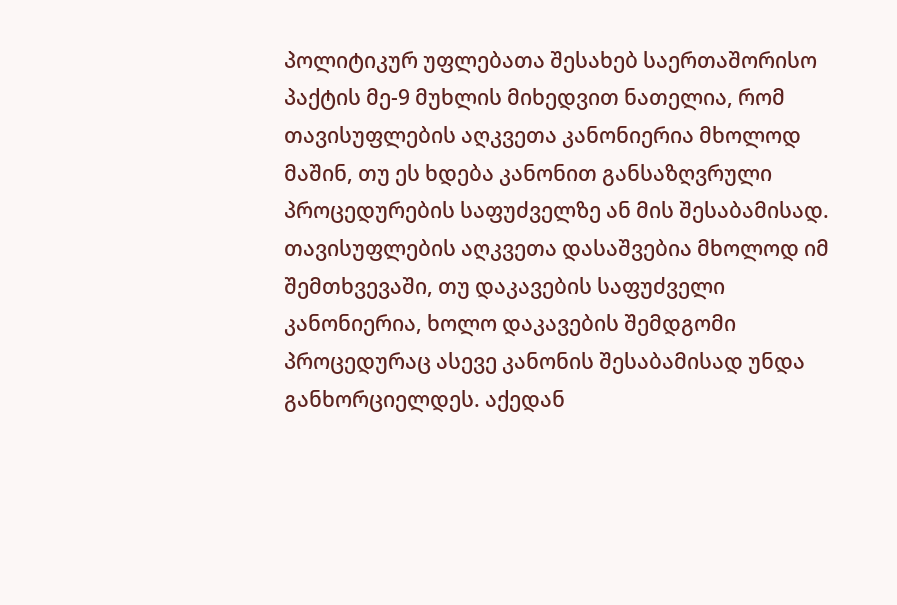პოლიტიკურ უფლებათა შესახებ საერთაშორისო პაქტის მე-9 მუხლის მიხედვით ნათელია, რომ თავისუფლების აღკვეთა კანონიერია მხოლოდ მაშინ, თუ ეს ხდება კანონით განსაზღვრული პროცედურების საფუძველზე ან მის შესაბამისად. თავისუფლების აღკვეთა დასაშვებია მხოლოდ იმ შემთხვევაში, თუ დაკავების საფუძველი კანონიერია, ხოლო დაკავების შემდგომი პროცედურაც ასევე კანონის შესაბამისად უნდა განხორციელდეს. აქედან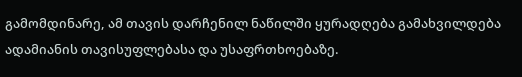გამომდინარე, ამ თავის დარჩენილ ნაწილში ყურადღება გამახვილდება ადამიანის თავისუფლებასა და უსაფრთხოებაზე.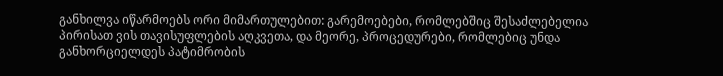განხილვა იწარმოებს ორი მიმართულებით: გარემოებები, რომლებშიც შესაძლებელია პირისათ ვის თავისუფლების აღკვეთა, და მეორე, პროცედურები, რომლებიც უნდა განხორციელდეს პატიმრობის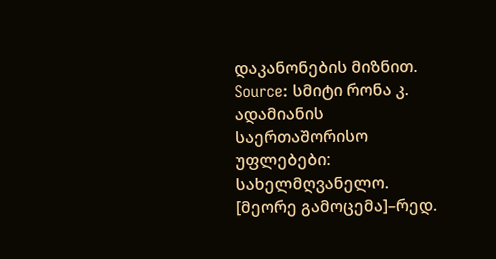დაკანონების მიზნით.
Source: სმიტი რონა კ. ადამიანის საერთაშორისო უფლებები: სახელმღვანელო. [მეორე გამოცემა]–რედ.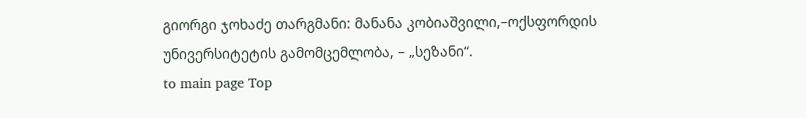გიორგი ჯოხაძე თარგმანი: მანანა კობიაშვილი,–ოქსფორდის უნივერსიტეტის გამომცემლობა, – „სეზანი“.
to main page Top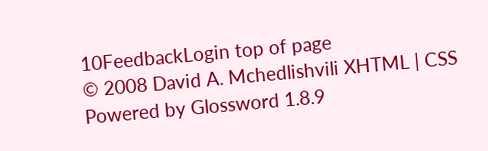10FeedbackLogin top of page
© 2008 David A. Mchedlishvili XHTML | CSS Powered by Glossword 1.8.9